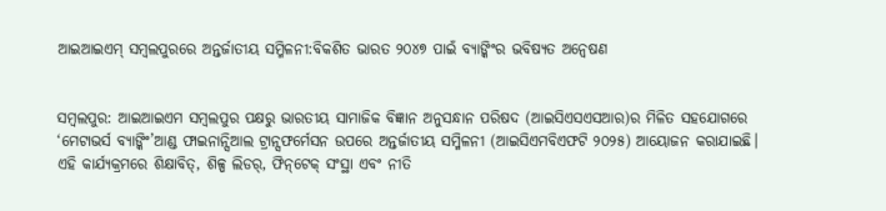ଆଇଆଇଏମ୍ ସମ୍ବଲପୁରରେ ଅନ୍ତର୍ଜାତୀୟ ସମ୍ମିଳନୀ:ବିକଶିତ ଭାରତ ୨୦୪୭ ପାଇଁ ବ୍ୟାଙ୍କିଂର ଭବିଷ୍ୟତ ଅନ୍ୱେଷଣ


ସମ୍ବଲପୁର: ଆଇଆଇଏମ ସମ୍ବଲପୁର ପକ୍ଷରୁ ଭାରତୀୟ ସାମାଜିକ ବିଜ୍ଞାନ ଅନୁସନ୍ଧାନ ପରିଷଦ (ଆଇସିଏସଏସଆର)ର ମିଳିତ ସହଯୋଗରେ ‘ମେଟାଭର୍ସ ବ୍ୟାଙ୍କିଂ’ଆଣ୍ଡ ଫାଇନାନ୍ସିଆଲ ଟ୍ରାନ୍ସଫର୍ମେସନ ଉପରେ ଅନ୍ତର୍ଜାତୀୟ ସମ୍ମିଳନୀ (ଆଇସିଏମବିଏଫଟି ୨୦୨୫) ଆୟୋଜନ କରାଯାଇଛି। ଏହି କାର୍ଯ୍ୟକ୍ରମରେ ଶିକ୍ଷାବିତ୍‌, ଶିଳ୍ପ ଲିଡର୍‌, ଫିନ୍‌ଟେକ୍ ସଂସ୍ଥା ଏବଂ ନୀତି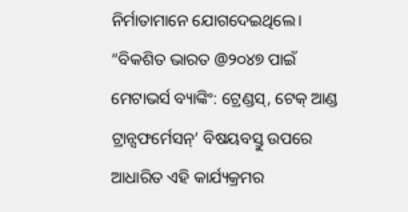ନିର୍ମାତାମାନେ ଯୋଗଦେଇଥିଲେ। “ବିକଶିତ ଭାରତ @୨୦୪୭ ପାଇଁ ମେଟାଭର୍ସ ବ୍ୟାଙ୍କିଂ: ଟ୍ରେଣ୍ଡସ୍‌, ଟେକ୍ ଆଣ୍ଡ ଟ୍ରାନ୍ସଫର୍ମେସନ୍‌’ ବିଷୟବସ୍ତୁ ଉପରେ ଆଧାରିତ ଏହି କାର୍ଯ୍ୟକ୍ରମର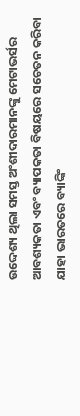ଉଦ୍ଦେଶ୍ୟ ଥିଲା ସମସ୍ତ ଅଂଶୀଦାରମାନଙ୍କୁ ମେଟାଭର୍ସର ଆବଶ୍ୟକତା ଏବଂ ବ୍ୟାପକତା ବିଷୟରେ ସଚେତନ କରିବା ଯାହା ଭାରତରେ ବ୍ୟାଙ୍କିଂ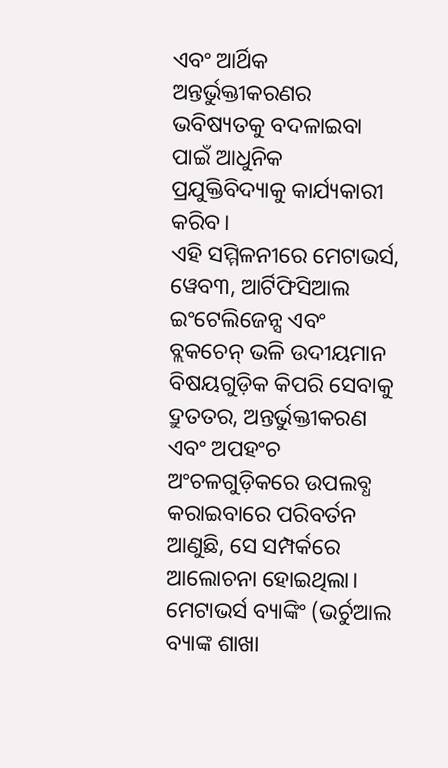ଏବଂ ଆର୍ଥିକ ଅନ୍ତର୍ଭୁକ୍ତୀକରଣର ଭବିଷ୍ୟତକୁ ବଦଳାଇବା ପାଇଁ ଆଧୁନିକ ପ୍ରଯୁକ୍ତିବିଦ୍ୟାକୁ କାର୍ଯ୍ୟକାରୀ କରିବ।
ଏହି ସମ୍ମିଳନୀରେ ମେଟାଭର୍ସ, ୱେବ୩, ଆର୍ଟିଫିସିଆଲ ଇଂଟେଲିଜେନ୍ସ ଏବଂ ବ୍ଲକଚେନ୍ ଭଳି ଉଦୀୟମାନ ବିଷୟଗୁଡ଼ିକ କିପରି ସେବାକୁ ଦ୍ରୁତତର, ଅନ୍ତର୍ଭୁକ୍ତୀକରଣ ଏବଂ ଅପହଂଚ ଅଂଚଳଗୁଡ଼ିକରେ ଉପଲବ୍ଧ କରାଇବାରେ ପରିବର୍ତନ ଆଣୁଛି, ସେ ସମ୍ପର୍କରେ ଆଲୋଚନା ହୋଇଥିଲା। ମେଟାଭର୍ସ ବ୍ୟାଙ୍କିଂ (ଭର୍ଚୁଆଲ ବ୍ୟାଙ୍କ ଶାଖା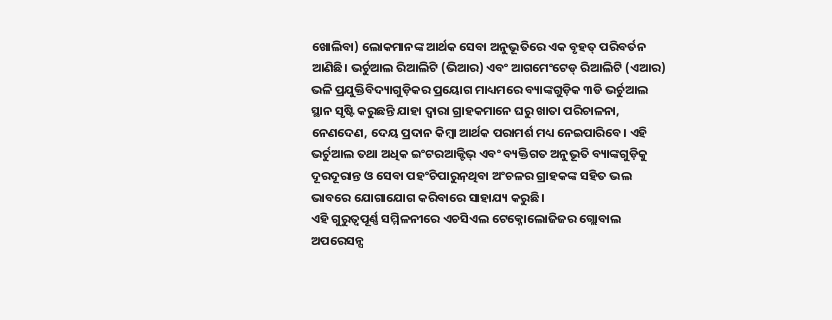ଖୋଲିବା) ଲୋକମାନଙ୍କ ଆର୍ଥକ ସେବା ଅନୁଭୂତିରେ ଏକ ବୃହତ୍ ପରିବର୍ତନ ଆଣିଛି। ଭର୍ଚୁଆଲ ରିଆଲିଟି (ଭିଆର) ଏବଂ ଆଗମେଂଟେଡ୍ ରିଆଲିଟି (ଏଆର) ଭଳି ପ୍ରଯୁକ୍ତିବିଦ୍ୟାଗୁଡ଼ିକର ପ୍ରୟୋଗ ମାଧ୍ୟମରେ ବ୍ୟାଙ୍କଗୁଡ଼ିକ ୩ଡି ଭର୍ଚୁଆଲ ସ୍ଥାନ ସୃଷ୍ଟି କରୁଛନ୍ତି ଯାହା ଦ୍ୱାରା ଗ୍ରାହକମାନେ ଘରୁ ଖାତା ପରିଚାଳନା, ନେଣଦେଣ, ଦେୟ ପ୍ରଦାନ କିମ୍ବା ଆର୍ଥକ ପରାମର୍ଶ ମଧ୍ୟ ନେଇପାରିବେ। ଏହି ଭର୍ଚୁଆଲ ତଥା ଅଧିକ ଇଂଟରଆକ୍ଟିଭ୍ ଏବଂ ବ୍ୟକ୍ତିଗତ ଅନୁଭୂତି ବ୍ୟାଙ୍କଗୁଡ଼ିକୁ ଦୂରଦୂରାନ୍ତ ଓ ସେବା ପହଂଚିପାରୁନ଼ଥିବା ଅଂଚଳର ଗ୍ରାହକଙ୍କ ସହିତ ଭଲ ଭାବରେ ଯୋଗାଯୋଗ କରିବାରେ ସାହାଯ୍ୟ କରୁଛି।
ଏହି ଗୁରୁତ୍ୱପୂର୍ଣ୍ଣ ସମ୍ମିଳନୀରେ ଏଚସିଏଲ ଟେକ୍ନୋଲୋଜିଜର ଗ୍ଲୋବାଲ ଅପରେସନ୍ସ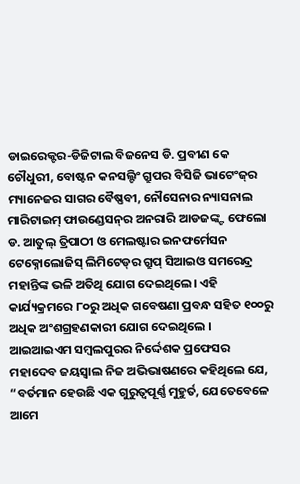ଡାଇରେକ୍ଟର-ଡିଜିଟାଲ ବିଜନେସ ଡି. ପ୍ରବୀଣ କେ ଚୌଧୁରୀ, ବୋଷ୍ଟନ କନସଲ୍ଟିଂ ଗ୍ରୁପର ବିସିଜି ଭାଟେଂଜ୍‌ର ମ୍ୟାନେଜର ସାଗର ବୈଷ୍ଣବୀ, ନୌସେନାର ନ୍ୟାସନାଲ ମାରିଟାଇମ୍ ଫାଉଣ୍ଡେସନ୍‌ର ଅନରାରି ଆଡଜଙ୍କ୍ଟ ଫେଲୋ ଡ. ଆତୁଲ୍ ତ୍ରିପାଠୀ ଓ ମେଲଷ୍ଟାର ଇନଫର୍ମେସନ ଟେକ୍ନୋଲୋଜିସ୍ ଲିମିଟେଡ୍‌ର ଗ୍ରୁପ୍ ସିଆଇଓ ସମରେନ୍ଦ୍ର ମହାନ୍ତିଙ୍କ ଭଳି ଅତିଥି ଯୋଗ ଦେଇଥିଲେ। ଏହି କାର୍ଯ୍ୟକ୍ରମରେ ୮୦ରୁ ଅଧିକ ଗବେଷଣା ପ୍ରବନ୍ଧ ସହିତ ୧୦୦ରୁ ଅଧିକ ଅଂଶଗ୍ରହଣକାରୀ ଯୋଗ ଦେଇଥିଲେ ।
ଆଇଆଇଏମ ସମ୍ବଲପୁରର ନିର୍ଦ୍ଦେଶକ ପ୍ରଫେସର ମହାଦେବ ଜୟସ୍ୱାଲ ନିଜ ଅଭିଭାଷଣରେ କହିଥିଲେ ଯେ, “ବର୍ତମାନ ହେଉଛି ଏକ ଗୁରୁତ୍ୱପୂର୍ଣ୍ଣ ମୁହୁର୍ତ, ଯେତେବେଳେ ଆମେ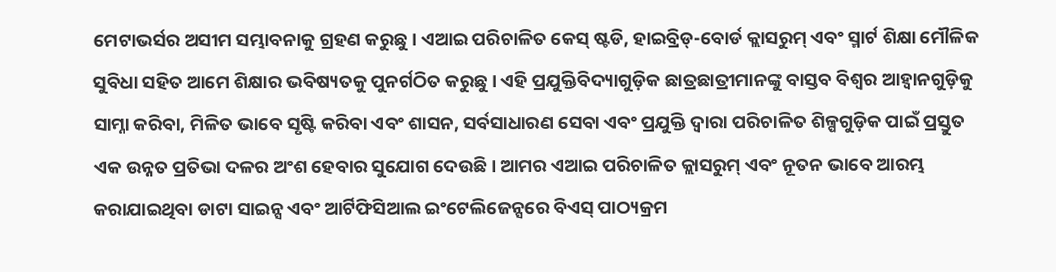ମେଟାଭର୍ସର ଅସୀମ ସମ୍ଭାବନାକୁ ଗ୍ରହଣ କରୁଛୁ। ଏଆଇ ପରିଚାଳିତ କେସ୍ ଷ୍ଟଡି, ହାଇବ୍ରିଡ୍‌-ବୋର୍ଡ କ୍ଲାସରୁମ୍ ଏବଂ ସ୍ମାର୍ଟ ଶିକ୍ଷା ମୌଳିକ ସୁବିଧା ସହିତ ଆମେ ଶିକ୍ଷାର ଭବିଷ୍ୟତକୁ ପୁନର୍ଗଠିତ କରୁଛୁ। ଏହି ପ୍ରଯୁକ୍ତିବିଦ୍ୟାଗୁଡ଼ିକ ଛାତ୍ରଛାତ୍ରୀମାନଙ୍କୁ ବାସ୍ତବ ବିଶ୍ୱର ଆହ୍ୱାନଗୁଡ଼ିକୁ ସାମ୍ନା କରିବା, ମିଳିତ ଭାବେ ସୃଷ୍ଟି କରିବା ଏବଂ ଶାସନ, ସର୍ବସାଧାରଣ ସେବା ଏବଂ ପ୍ରଯୁକ୍ତି ଦ୍ୱାରା ପରିଚାଳିତ ଶିଳ୍ପଗୁଡ଼ିକ ପାଇଁ ପ୍ରସ୍ତୁତ ଏକ ଉନ୍ନତ ପ୍ରତିଭା ଦଳର ଅଂଶ ହେବାର ସୁଯୋଗ ଦେଉଛି। ଆମର ଏଆଇ ପରିଚାଳିତ କ୍ଲାସରୁମ୍ ଏବଂ ନୂତନ ଭାବେ ଆରମ୍ଭ କରାଯାଇଥିବା ଡାଟା ସାଇନ୍ସ ଏବଂ ଆର୍ଟିଫିସିଆଲ ଇଂଟେଲିଜେନ୍ସରେ ବିଏସ୍ ପାଠ୍ୟକ୍ରମ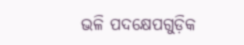ଭଳି ପଦକ୍ଷେପଗୁଡ଼ିକ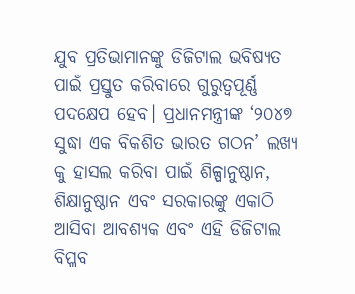ଯୁବ ପ୍ରତିଭାମାନଙ୍କୁ ଡିଜିଟାଲ ଭବିଷ୍ୟତ ପାଇଁ ପ୍ରସ୍ତୁତ କରିବାରେ ଗୁରୁତ୍ୱପୂର୍ଣ୍ଣ ପଦକ୍ଷେପ ହେବ। ପ୍ରଧାନମନ୍ତ୍ରୀଙ୍କ ‘୨୦୪୭ ସୁଦ୍ଧା ଏକ ବିକଶିତ ଭାରତ ଗଠନ’ ଲଖ୍ୟ କୁ ହାସଲ କରିବା ପାଇଁ ଶିଳ୍ପାନୁଷ୍ଠାନ, ଶିକ୍ଷାନୁଷ୍ଠାନ ଏବଂ ସରକାରଙ୍କୁ ଏକାଠି ଆସିବା ଆବଶ୍ୟକ ଏବଂ ଏହି ଡିଜିଟାଲ ବିପ୍ଳବ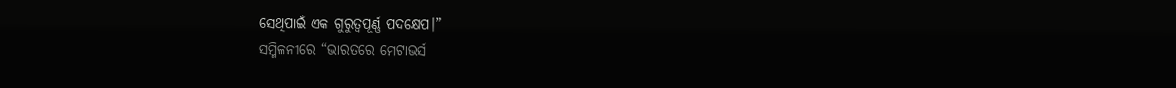ସେଥିପାଇଁ ଏକ ଗୁରୁତ୍ୱପୂର୍ଣ୍ଣ ପଦକ୍ଷେପ।”
ସମ୍ମିଳନୀରେ “ଭାରତରେ ମେଟାଭର୍ସ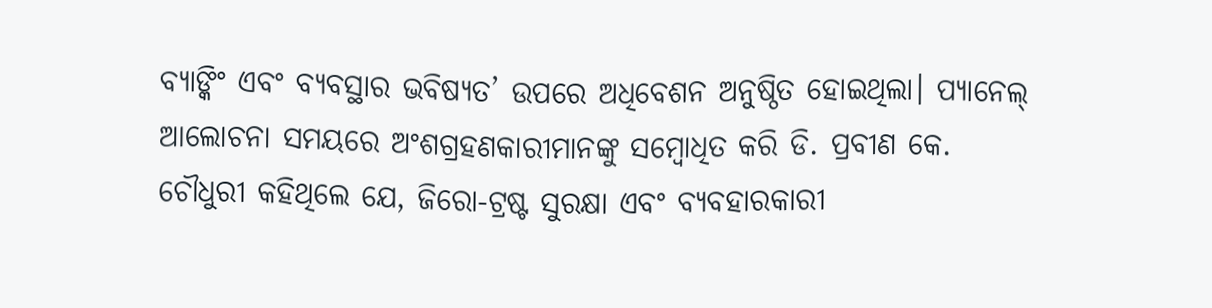ବ୍ୟାଙ୍କିଂ ଏବଂ ବ୍ୟବସ୍ଥାର ଭବିଷ୍ୟତ’ ଉପରେ ଅଧିବେଶନ ଅନୁଷ୍ଠିତ ହୋଇଥିଲା। ପ୍ୟାନେଲ୍ ଆଲୋଚନା ସମୟରେ ଅଂଶଗ୍ରହଣକାରୀମାନଙ୍କୁ ସମ୍ବୋଧିତ କରି ଡି. ପ୍ରବୀଣ କେ. ଚୌଧୁରୀ କହିଥିଲେ ଯେ, ଜିରୋ-ଟ୍ରଷ୍ଟ ସୁରକ୍ଷା ଏବଂ ବ୍ୟବହାରକାରୀ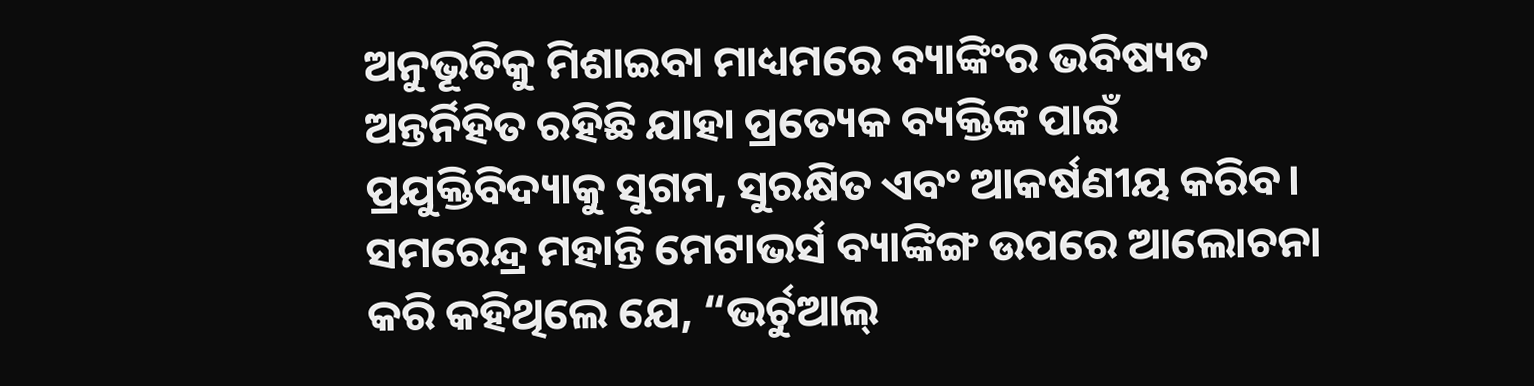ଅନୁଭୂତିକୁ ମିଶାଇବା ମାଧ୍ୟମରେ ବ୍ୟାଙ୍କିଂର ଭବିଷ୍ୟତ ଅନ୍ତର୍ନିହିତ ରହିଛି ଯାହା ପ୍ରତ୍ୟେକ ବ୍ୟକ୍ତିଙ୍କ ପାଇଁ ପ୍ରଯୁକ୍ତିବିଦ୍ୟାକୁ ସୁଗମ, ସୁରକ୍ଷିତ ଏବଂ ଆକର୍ଷଣୀୟ କରିବ। ସମରେନ୍ଦ୍ର ମହାନ୍ତି ମେଟାଭର୍ସ ବ୍ୟାଙ୍କିଙ୍ଗ ଉପରେ ଆଲୋଚନା କରି କହିଥିଲେ ଯେ, “ଭର୍ଚୁଆଲ୍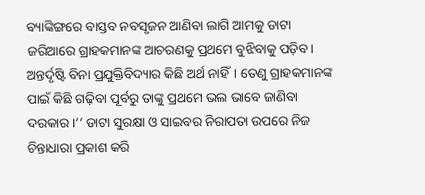ବ୍ୟାଙ୍କିଙ୍ଗରେ ବାସ୍ତବ ନବସୃଜନ ଆଣିବା ଲାଗି ଆମକୁ ଡାଟା ଜରିଆରେ ଗ୍ରାହକମାନଙ୍କ ଆଚରଣକୁ ପ୍ରଥମେ ବୁଝିବାକୁ ପଡ଼ିବ। ଅନ୍ତର୍ଦୃଷ୍ଟି ବିନା ପ୍ରଯୁକ୍ତିବିଦ୍ୟାର କିଛି ଅର୍ଥ ନାହିଁ। ତେଣୁ ଗ୍ରାହକମାନଙ୍କ ପାଇଁ କିଛି ଗଢ଼ିବା ପୂର୍ବରୁ ତାଙ୍କୁ ପ୍ରଥମେ ଭଲ ଭାବେ ଜାଣିବା ଦରକାର।’’ ଡାଟା ସୁରକ୍ଷା ଓ ସାଇବର ନିରାପତା ଉପରେ ନିଜ ଚିନ୍ତାଧାରା ପ୍ରକାଶ କରି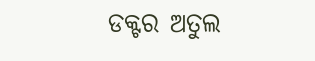ଡକ୍ଟର ଅତୁଲ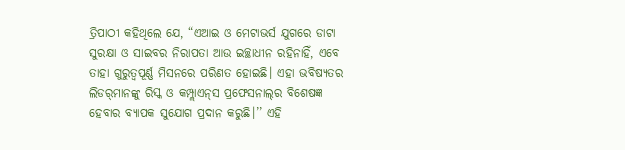ତ୍ରିପାଠୀ କହିଥିଲେ ଯେ, “ଏଆଇ ଓ ମେଟାଭର୍ସ ଯୁଗରେ ଡାଟା ସୁରକ୍ଷା ଓ ସାଇବର ନିରାପତା ଆଉ ଇଚ୍ଛାଧୀନ ରହିନାହିଁ, ଏବେ ତାହା ଗୁରୁତ୍ୱପୂର୍ଣ୍ଣ ମିସନରେ ପରିଣତ ହୋଇଛି। ଏହା ଭବିଷ୍ୟତର ଲିଡର୍‌ମାନଙ୍କୁ ରିସ୍କ ଓ କମ୍ପ୍ଲାଏନ୍‌ସ ପ୍ରଫେସନାଲ୍‌ର ବିଶେଷଜ୍ଞ ହେବାର ବ୍ୟାପକ ସୁଯୋଗ ପ୍ରଦାନ କରୁଛି।’’ ଏହି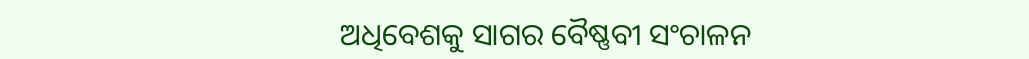ଅଧିବେଶକୁ ସାଗର ବୈଷ୍ଣବୀ ସଂଚାଳନ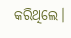କରିଥିଲେ।